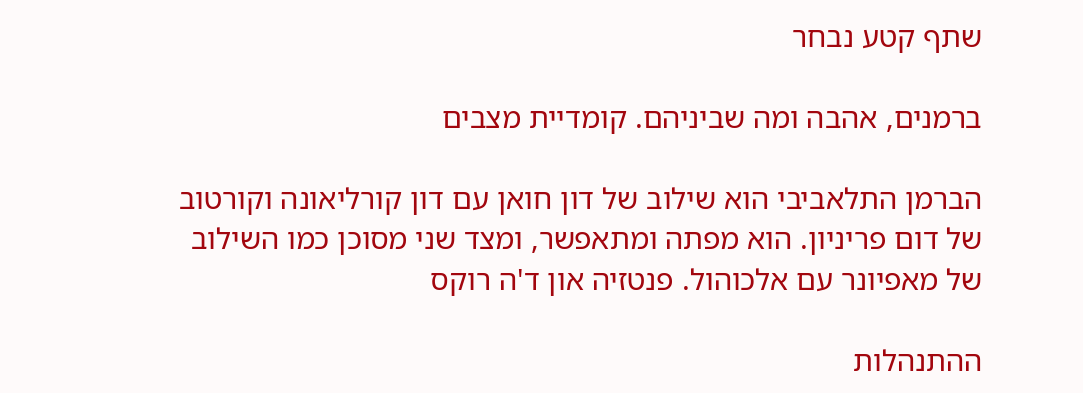שתף קטע נבחר

ברמנים, אהבה ומה שביניהם. קומדיית מצבים

הברמן התלאביבי הוא שילוב של דון חואן עם דון קורליאונה וקורטוב של דום פריניון. הוא מפתה ומתאפשר, ומצד שני מסוכן כמו השילוב של מאפיונר עם אלכוהול. פנטזיה און ד'ה רוקס

ההתנהלות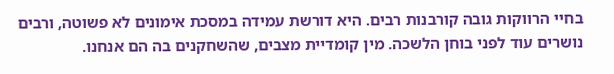בחיי הרווקות גובה קורבנות רבים. היא דורשת עמידה במסכת אימונים לא פשוטה, ורבים נושרים עוד לפני בוחן הלשכה. מין קומדיית מצבים, שהשחקנים בה הם אנחנו.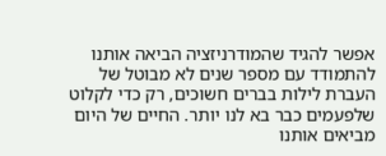אפשר להגיד שהמודרניזציה הביאה אותנו להתמודד עם מספר שנים לא מבוטל של העברת לילות בברים חשוכים, רק כדי לקלוט שלפעמים כבר בא לנו יותר. החיים של היום מביאים אותנו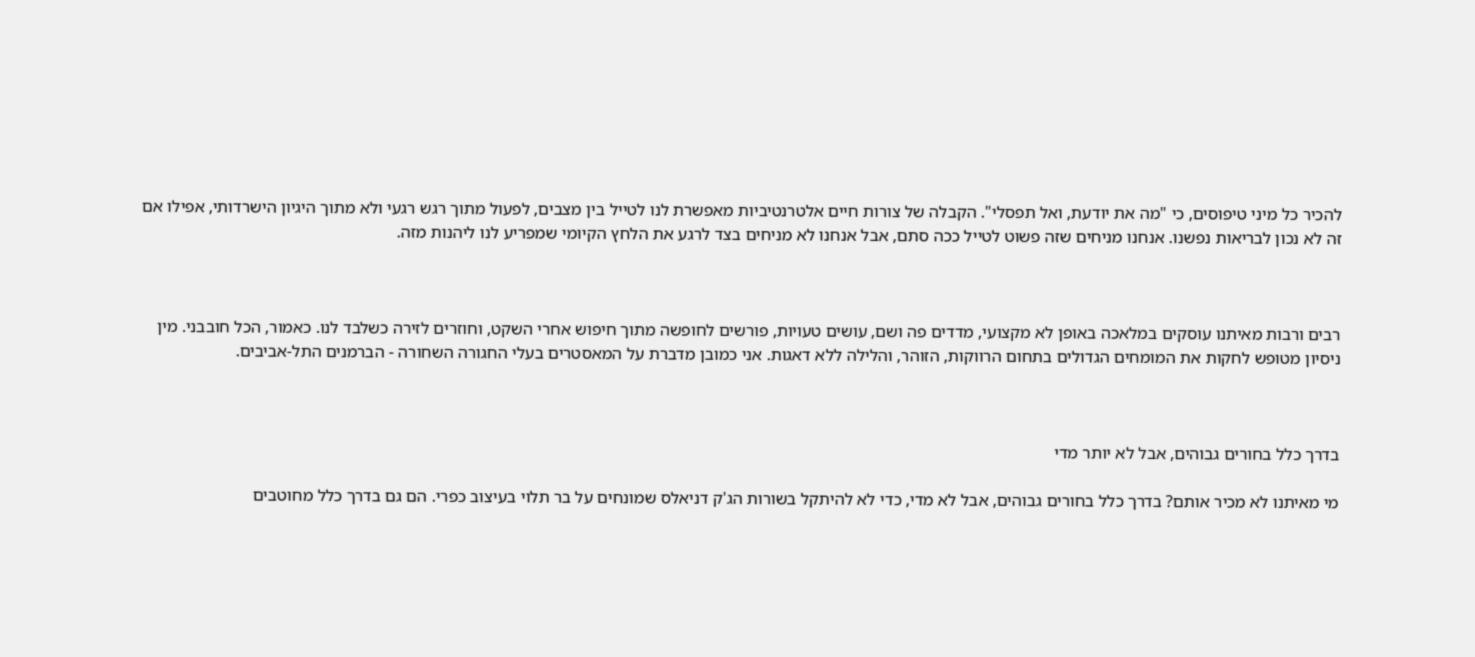להכיר כל מיני טיפוסים, כי "מה את יודעת, ואל תפסלי". הקבלה של צורות חיים אלטרנטיביות מאפשרת לנו לטייל בין מצבים, לפעול מתוך רגש רגעי ולא מתוך היגיון הישרדותי, אפילו אם זה לא נכון לבריאות נפשנו. אנחנו מניחים שזה פשוט לטייל ככה סתם, אבל אנחנו לא מניחים בצד לרגע את הלחץ הקיומי שמפריע לנו ליהנות מזה.



רבים ורבות מאיתנו עוסקים במלאכה באופן לא מקצועי, מדדים פה ושם, עושים טעויות, פורשים לחופשה מתוך חיפוש אחרי השקט, וחוזרים לזירה כשלבד לנו. כאמור, הכל חובבני. מין ניסיון מטופש לחקות את המומחים הגדולים בתחום הרווקות, הזוהר, והלילה ללא דאגות. אני כמובן מדברת על המאסטרים בעלי החגורה השחורה - הברמנים התל-אביבים.



בדרך כלל בחורים גבוהים, אבל לא יותר מדי

מי מאיתנו לא מכיר אותם? בדרך כלל בחורים גבוהים, אבל לא מדי, כדי לא להיתקל בשורות הג'ק דניאלס שמונחים על בר תלוי בעיצוב כפרי. הם גם בדרך כלל מחוטבים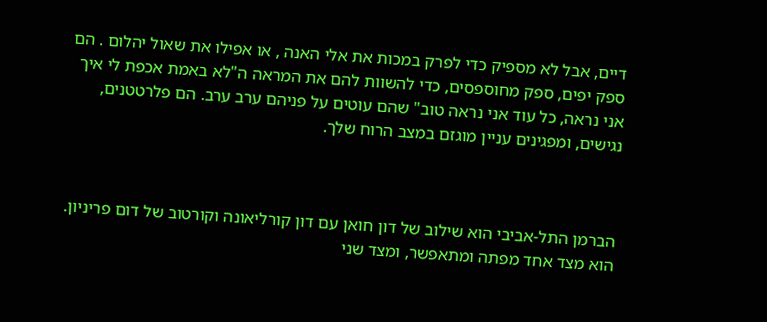דיים, אבל לא מספיק כדי לפרק במכות את אלי האנה , או אפילו את שאול יהלום . הם ספק יפים, ספק מחוספסים, כדי להשוות להם את המראה ה"לא באמת אכפת לי איך אני נראה, כל עוד אני נראה טוב" שהם עוטים על פניהם ערב ערב. הם פלרטטנים, נגישים, ומפגינים עניין מוגזם במצב הרוח שלך.



הברמן התל-אביבי הוא שילוב של דון חואן עם דון קורליאונה וקורטוב של דום פריניון. הוא מצד אחד מפתה ומתאפשר, ומצד שני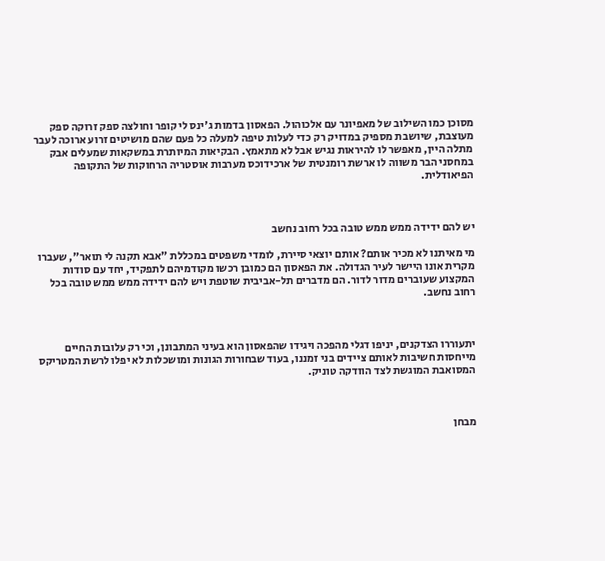מסוכן כמו השילוב של מאפיונר עם אלכוהול. הפאסון בדמות ג'ינס לי קופר וחולצה ספק זרוקה ספק מעוצבת, שיושבת מספיק במדויק רק כדי לעלות טיפה למעלה כל פעם שהם מושיטים זרוע ארוכה לעבר מתלה היין, מאפשר לו להיראות נגיש אבל לא מתאמץ. הבקיאות המיותרת במשקאות שמעלים אבק במחסני הבר משווה לו ארשת רומנטית של ארכידוכס מערבות אוסטריה הרחוקות של התקופה הפיאודלית.



יש להם ידידה ממש ממש טובה בכל רחוב נחשב

מי מאיתנו לא מכיר אותם? אותם יוצאי סיירת, לומדי משפטים במכללת "אבא תקנה לי תואר", שעברו מקרית אונו היישר לעיר הגדולה. את הפאסון הם כמובן רכשו מקודמיהם לתפקיד, יחד עם סודות המקצוע שעוברים מדור לדור. הם מדברים תל-אביבית שוטפת ויש להם ידידה ממש ממש טובה בכל רחוב נחשב.



יתעוררו הצדקנים, יניפו דגלי מהפכה ויגידו שהפאסון הוא בעיני המתבונן, וכי רק עלובות החיים מייחסות חשיבות לאותם ציידים בני זמננו, בעוד שבחורות הגונות ומושכלות לא יפלו לרשת המטריקס המסואבת המוגשת לצד הוודקה טוניק.



מבחן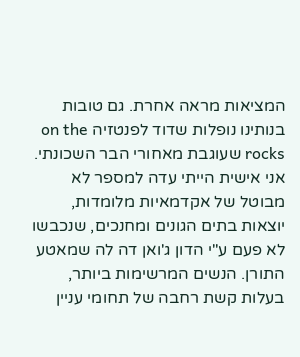המציאות מראה אחרת. גם טובות בנותינו נופלות שדוד לפנטזיה on the rocks שעוגבת מאחורי הבר השכונתי. אני אישית הייתי עדה למספר לא מבוטל של אקדמאיות מלומדות, יוצאות בתים הגונים ומחנכים, שנכבשו לא פעם ע"י הדון ג'ואן דה לה שמאטע התורן. הנשים המרשימות ביותר, בעלות קשת רחבה של תחומי עניין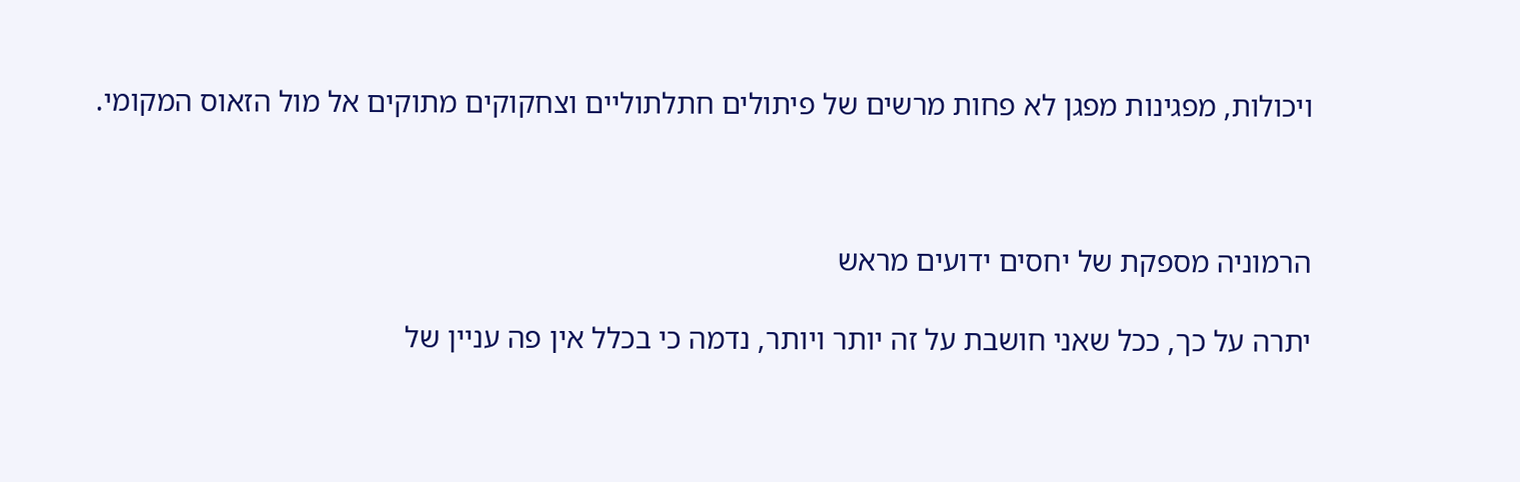ויכולות, מפגינות מפגן לא פחות מרשים של פיתולים חתלתוליים וצחקוקים מתוקים אל מול הזאוס המקומי.



הרמוניה מספקת של יחסים ידועים מראש

יתרה על כך, ככל שאני חושבת על זה יותר ויותר, נדמה כי בכלל אין פה עניין של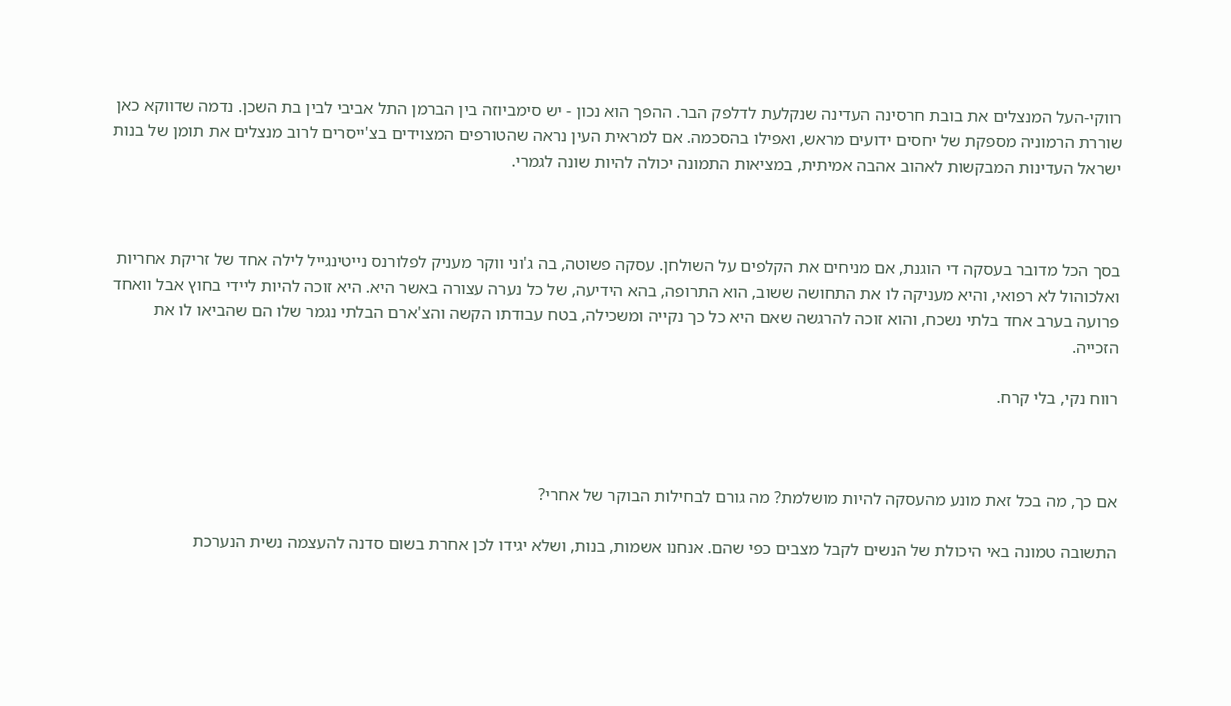רווקי-העל המנצלים את בובת חרסינה העדינה שנקלעת לדלפק הבר. ההפך הוא נכון - יש סימביוזה בין הברמן התל אביבי לבין בת השכן. נדמה שדווקא כאן שוררת הרמוניה מספקת של יחסים ידועים מראש, ואפילו בהסכמה. אם למראית העין נראה שהטורפים המצוידים בצ'ייסרים לרוב מנצלים את תומן של בנות ישראל העדינות המבקשות לאהוב אהבה אמיתית, במציאות התמונה יכולה להיות שונה לגמרי.



בסך הכל מדובר בעסקה די הוגנת, אם מניחים את הקלפים על השולחן. עסקה פשוטה, בה ג'וני ווקר מעניק לפלורנס נייטינגייל לילה אחד של זריקת אחריות ואלכוהול לא רפואי, והיא מעניקה לו את התחושה ששוב, הוא התרופה, בהא הידיעה, של כל נערה עצורה באשר היא. היא זוכה להיות ליידי בחוץ אבל וואחד פרועה בערב אחד בלתי נשכח, והוא זוכה להרגשה שאם היא כל כך נקייה ומשכילה, בטח עבודתו הקשה והצ'ארם הבלתי נגמר שלו הם שהביאו לו את הזכייה.

רווח נקי, בלי קרח.



אם כך, מה בכל זאת מונע מהעסקה להיות מושלמת? מה גורם לבחילות הבוקר של אחרי?

התשובה טמונה באי היכולת של הנשים לקבל מצבים כפי שהם. אנחנו אשמות, בנות, ושלא יגידו לכן אחרת בשום סדנה להעצמה נשית הנערכת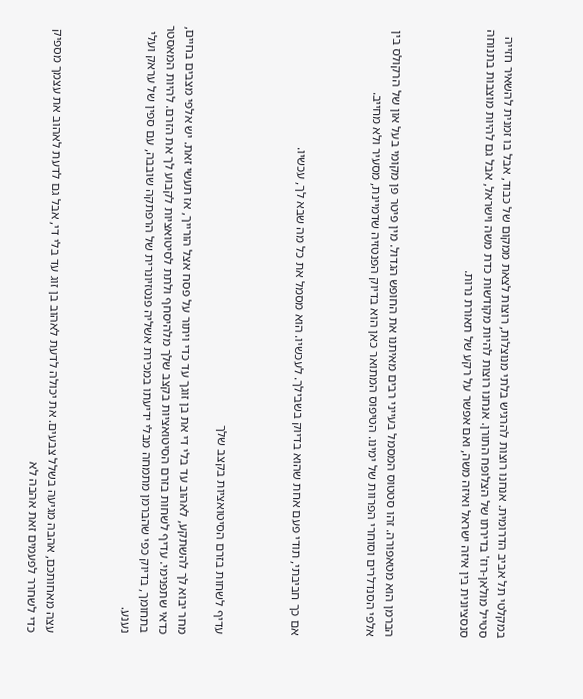במקלטי תל אביב הדרומית. אנחנו רוצות להרגיש בלתי מנוצלות, רוצות לצאת ממקום של כבוד, אבל בו זמנית להשאיר חזייה סטייל מולאן-רוז' בדירתו של הצלופח התורן. אנחנו רוצות להיות מקודשות כדת משה וישראל, אבל גם להיות מוצבות בתנוחה סנסציונית בין איזה ישראל ואיזה משה, ואם אפשר על רקע של תאורת נרות.



הברמן הוא מטאפורה. זהו סטטוס המסמל בעייני רבים מאיתנו את החופש הגדול. מין פיטר פן מקומי בעל און של הרקולס בין אלפי הסנדלרים וסוחרי הפרוות של ימינו. הטיפוס המתואר כאן הוא בדיוק הפנטזיה שדמיינת, מסעיר ולא מחייב.



אם כך חביבתי, תודי פעם אחת שהוא בדיוק בשבילך. לעכשיו. הוא מסמל את כל מה שבא לך, עכשיו.



עדיף לשחות בזרם הסיטואציות בקצב שלך

מחר יבוא לך להשתקע, לאהוב עד בלי די את בן זוגך עד כדי ויתור על פסח אצל הורייך, אז תעשי זאת. יש אלפי מצבים בחיים, כדאי שתפנימי. עדיף לשחות בזרם הסיטואציות בקצב שלך מלהיסחף ולתת לסיטואציות לקבוע לך את הזרם. להיות המאסטר בתחומך, בדיוק כפי שהברמן מתמחה מבלי ידיעתו במכירת אשליה פנטזיונרית של הרפתקה שובבה, עם ספין של עראק ועלי נענע.



עצה מאחותכם, אהבה מגיעה בשלל צבעים. את יכולה לדעת לאהוב בן זוג עד בלי די, אבל גם לדעת לאהוב את עצמך מספיק כדי לשחרר לפעמים זאת אהבה לא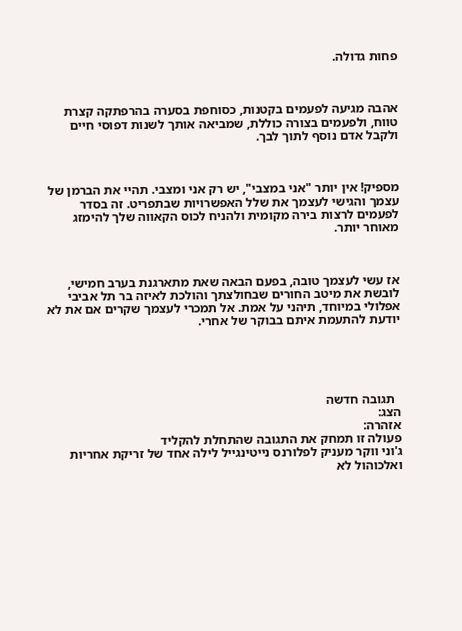פחות גדולה.



אהבה מגיעה לפעמים בקטנות, כסוחפת בסערה בהרפתקה קצרת טווח, ולפעמים בצורה כוללת, שמביאה אותך לשנות דפוסי חיים ולקבל אדם נוסף לתוך לבך.



מספיק! אין יותר "אני במצבי", יש רק אני ומצבי. תהיי את הברמן של עצמך והגישי לעצמך את שלל האפשרויות שבתפריט. זה בסדר לפעמים לרצות בירה מקומית ולהניח לכוס הקאווה שלך להימזג מאוחר יותר.



אז עשי לעצמך טובה, בפעם הבאה שאת מתארגנת בערב חמישי, לובשת את מיטב החורים שבחולצתך והולכת לאיזה בר תל אביבי אפלולי במיוחד, תיהני על אמת. אל תמכרי לעצמך שקרים אם את לא יודעת להתעמת איתם בבוקר של אחרי.





  תגובה חדשה
הצג:
אזהרה:
פעולה זו תמחק את התגובה שהתחלת להקליד
ג'וני ווקר מעניק לפלורנס נייטינגייל לילה אחד של זריקת אחריות ואלכוהול לא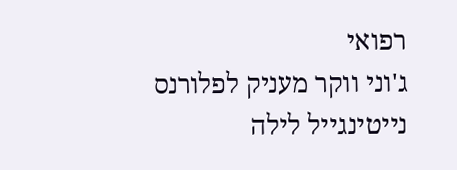רפואי
ג'וני ווקר מעניק לפלורנס נייטינגייל לילה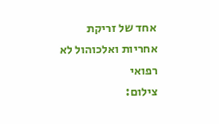אחד של זריקת אחריות ואלכוהול לא רפואי
צילום: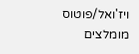ויז'ואל/פוטוס
מומלצים